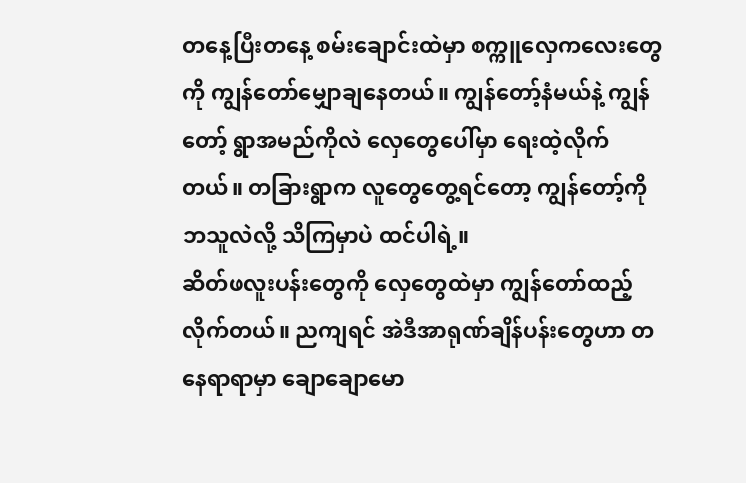တနေ့ပြီးတနေ့ စမ်းချောင်းထဲမှာ စက္ကူလှေကလေးတွေကို ကျွန်တော်မျှောချနေတယ်။ ကျွန်တော့်နံမယ်နဲ့ ကျွန်တော့် ရွာအမည်ကိုလဲ လှေတွေပေါ်မှာ ရေးထဲ့လိုက်တယ်။ တခြားရွာက လူတွေတွေ့ရင်တော့ ကျွန်တော့်ကို ဘသူလဲလို့ သိကြမှာပဲ ထင်ပါရဲ့။
ဆိတ်ဖလူးပန်းတွေကို လှေတွေထဲမှာ ကျွန်တော်ထည့်လိုက်တယ်။ ညကျရင် အဲဒီအာရုဏ်ချိန်ပန်းတွေဟာ တနေရာရာမှာ ချောချောမော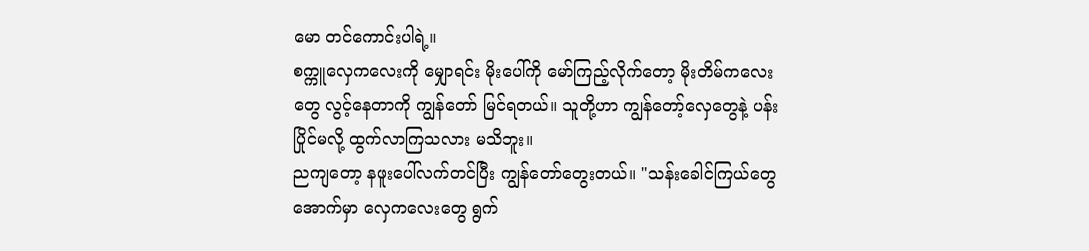မော တင်ကောင်းပါရဲ့။
စက္ကူလှေကလေးကို မျှောရင်း မိုးပေါ်ကို မော်ကြည့်လိုက်တော့ မိုးတိမ်ကလေးတွေ လွင့်နေတာကို ကျွန်တော် မြင်ရတယ်။ သူတို့ဟာ ကျွန်တော့်လှေတွေနဲ့ ပန်းပြိုင်မလို့ ထွက်လာကြသလား မသိဘူး။
ညကျတော့ နဖူးပေါ်လက်တင်ပြီး ကျွန်တော်တွေးတယ်။ "သန်းခေါင်ကြယ်တွေ အောက်မှာ လှေကလေးတွေ ရွက်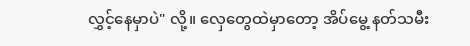လွှင့်နေမှာပဲ" လို့။ လှေတွေထဲမှာတော့ အိပ်မွေ့ နတ်သမီး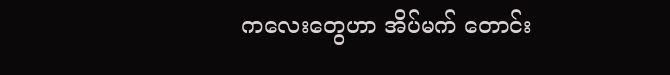ကလေးတွေဟာ အိပ်မက် တောင်း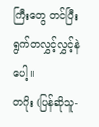ကြီးတွေ တင်ပြီး ရွက်တလွှင့်လွှင့်နဲပေါ့။
တဂိုး (ပြန်ဆိုသူ-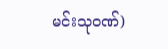မင်းသုဝဏ်)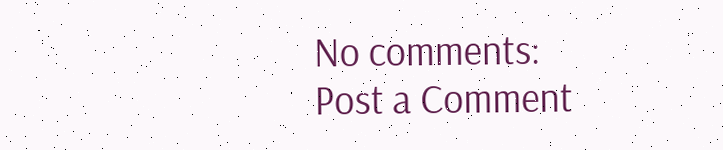No comments:
Post a Comment